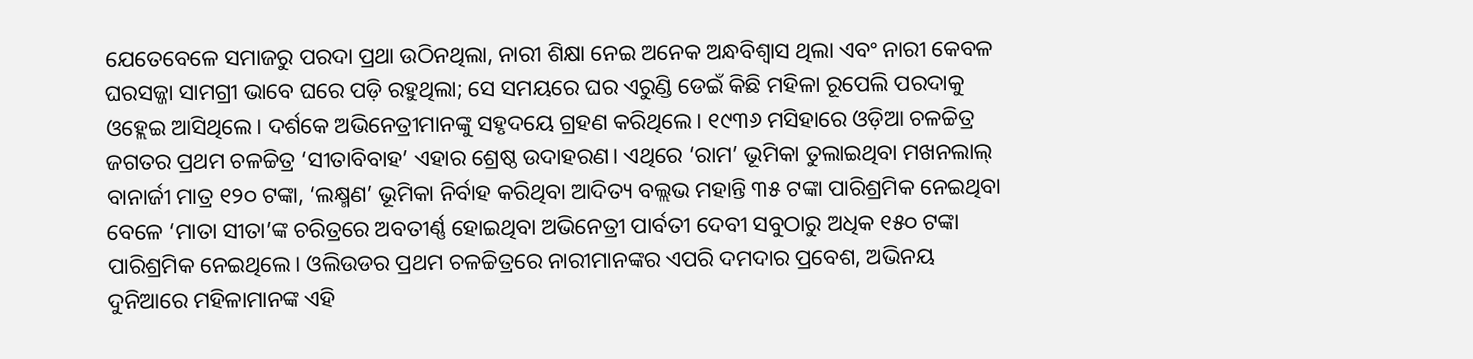ଯେତେବେଳେ ସମାଜରୁ ପରଦା ପ୍ରଥା ଉଠିନଥିଲା, ନାରୀ ଶିକ୍ଷା ନେଇ ଅନେକ ଅନ୍ଧବିଶ୍ବାସ ଥିଲା ଏବଂ ନାରୀ କେବଳ ଘରସଜ୍ଜା ସାମଗ୍ରୀ ଭାବେ ଘରେ ପଡ଼ି ରହୁଥିଲା; ସେ ସମୟରେ ଘର ଏରୁଣ୍ଡି ଡେଇଁ କିଛି ମହିଳା ରୂପେଲି ପରଦାକୁ ଓହ୍ଲେଇ ଆସିଥିଲେ। ଦର୍ଶକେ ଅଭିନେତ୍ରୀମାନଙ୍କୁ ସହୃଦୟେ ଗ୍ରହଣ କରିଥିଲେ। ୧୯୩୬ ମସିହାରେ ଓଡ଼ିଆ ଚଳଚ୍ଚିତ୍ର ଜଗତର ପ୍ରଥମ ଚଳଚ୍ଚିତ୍ର ‘ସୀତାବିବାହ’ ଏହାର ଶ୍ରେଷ୍ଠ ଉଦାହରଣ। ଏଥିରେ ‘ରାମ’ ଭୂମିକା ତୁଲାଇଥିବା ମଖନଲାଲ୍ ବାନାର୍ଜୀ ମାତ୍ର ୧୨୦ ଟଙ୍କା, ‘ଲକ୍ଷ୍ମଣ’ ଭୂମିକା ନିର୍ବାହ କରିଥିବା ଆଦିତ୍ୟ ବଲ୍ଲଭ ମହାନ୍ତି ୩୫ ଟଙ୍କା ପାରିଶ୍ରମିକ ନେଇଥିବା ବେଳେ ‘ମାତା ସୀତା’ଙ୍କ ଚରିତ୍ରରେ ଅବତୀର୍ଣ୍ଣ ହୋଇଥିବା ଅଭିନେତ୍ରୀ ପାର୍ବତୀ ଦେବୀ ସବୁଠାରୁ ଅଧିକ ୧୫୦ ଟଙ୍କା ପାରିଶ୍ରମିକ ନେଇଥିଲେ। ଓଲିଉଡର ପ୍ରଥମ ଚଳଚ୍ଚିତ୍ରରେ ନାରୀମାନଙ୍କର ଏପରି ଦମଦାର ପ୍ରବେଶ, ଅଭିନୟ ଦୁନିଆରେ ମହିଳାମାନଙ୍କ ଏହି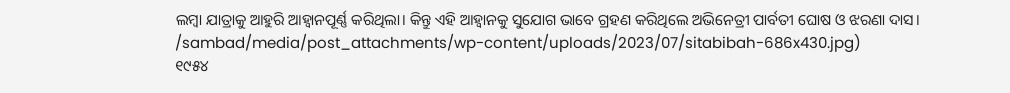ଲମ୍ବା ଯାତ୍ରାକୁ ଆହୁରି ଆହ୍ବାନପୂର୍ଣ୍ଣ କରିଥିଲା। କିନ୍ତୁ ଏହି ଆହ୍ବାନକୁ ସୁଯୋଗ ଭାବେ ଗ୍ରହଣ କରିଥିଲେ ଅଭିନେତ୍ରୀ ପାର୍ବତୀ ଘୋଷ ଓ ଝରଣା ଦାସ।
/sambad/media/post_attachments/wp-content/uploads/2023/07/sitabibah-686x430.jpg)
୧୯୫୪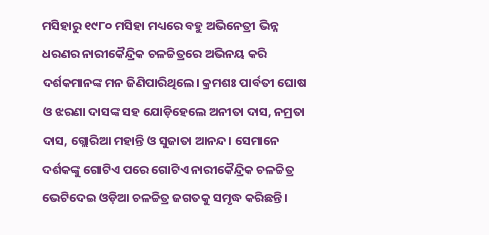ମସିହାରୁ ୧୯୮୦ ମସିହା ମଧ୍ୟରେ ବହୁ ଅଭିନେତ୍ରୀ ଭିନ୍ନ ଧରଣର ନାରୀକୈନ୍ଦ୍ରିକ ଚଳଚ୍ଚିତ୍ରରେ ଅଭିନୟ କରି ଦର୍ଶକମାନଙ୍କ ମନ ଜିଣିପାରିଥିଲେ। କ୍ରମଶଃ ପାର୍ବତୀ ଘୋଷ ଓ ଝରଣା ଦାସଙ୍କ ସହ ଯୋଡ଼ିହେଲେ ଅନୀତା ଦାସ, ନମ୍ରତା ଦାସ, ଗ୍ଲୋରିଆ ମହାନ୍ତି ଓ ସୁଜାତା ଆନନ୍ଦ। ସେମାନେ ଦର୍ଶକଙ୍କୁ ଗୋଟିଏ ପରେ ଗୋଟିଏ ନାରୀକୈନ୍ଦ୍ରିକ ଚଳଚ୍ଚିତ୍ର ଭେଟିଦେଇ ଓଡ଼ିଆ ଚଳଚ୍ଚିତ୍ର ଜଗତକୁ ସମୃଦ୍ଧ କରିଛନ୍ତି।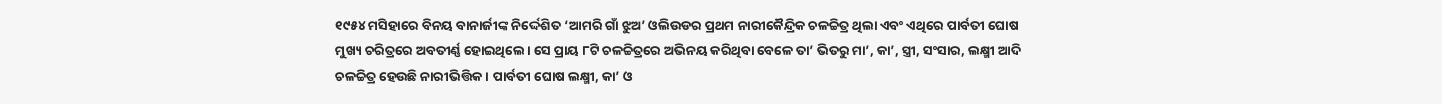୧୯୫୪ ମସିହାରେ ବିନୟ ବାନାର୍ଜୀଙ୍କ ନିର୍ଦ୍ଦେଶିତ ‘ଆମରି ଗାଁ ଝୁଅ’ ଓଲିଉଡର ପ୍ରଥମ ନାରୀକୈନ୍ଦ୍ରିକ ଚଳଚ୍ଚିତ୍ର ଥିଲା ଏବଂ ଏଥିରେ ପାର୍ବତୀ ଘୋଷ ମୁଖ୍ୟ ଚରିତ୍ରରେ ଅବତୀର୍ଣ୍ଣ ହୋଇଥିଲେ। ସେ ପ୍ରାୟ ୮ଟି ଚଳଚ୍ଚିତ୍ରରେ ଅଭିନୟ କରିଥିବା ବେଳେ ତା’ ଭିତରୁ ମା’, କା’, ସ୍ତ୍ରୀ, ସଂସାର, ଲକ୍ଷ୍ମୀ ଆଦି ଚଳଚ୍ଚିତ୍ର ହେଉଛି ନାରୀଭିତ୍ତିକ। ପାର୍ବତୀ ଘୋଷ ଲକ୍ଷ୍ମୀ, କା’ ଓ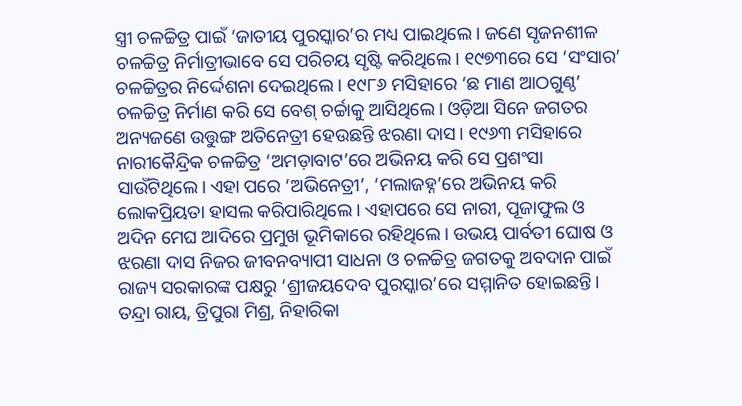ସ୍ତ୍ରୀ ଚଳଚ୍ଚିତ୍ର ପାଇଁ ‘ଜାତୀୟ ପୁରସ୍କାର’ର ମଧ୍ୟ ପାଇଥିଲେ। ଜଣେ ସୃଜନଶୀଳ ଚଳଚ୍ଚିତ୍ର ନିର୍ମାତ୍ରୀଭାବେ ସେ ପରିଚୟ ସୃଷ୍ଟି କରିଥିଲେ। ୧୯୭୩ରେ ସେ ‘ସଂସାର’ ଚଳଚ୍ଚିତ୍ରର ନିର୍ଦ୍ଦେଶନା ଦେଇଥିଲେ। ୧୯୮୬ ମସିହାରେ ‘ଛ ମାଣ ଆଠଗୁଣ୍ଠ’ ଚଳଚ୍ଚିତ୍ର ନିର୍ମାଣ କରି ସେ ବେଶ୍ ଚର୍ଚ୍ଚାକୁ ଆସିଥିଲେ। ଓଡ଼ିଆ ସିନେ ଜଗତର ଅନ୍ୟଜଣେ ଉତ୍ତୁଙ୍ଗ ଅତିନେତ୍ରୀ ହେଉଛନ୍ତି ଝରଣା ଦାସ। ୧୯୬୩ ମସିହାରେ ନାରୀକୈନ୍ଦ୍ରିକ ଚଳଚ୍ଚିତ୍ର ‘ଅମଡ଼ାବାଟ’ରେ ଅଭିନୟ କରି ସେ ପ୍ରଶଂସା ସାଉଁଟିଥିଲେ। ଏହା ପରେ ‘ଅଭିନେତ୍ରୀ’, ‘ମଲାଜହ୍ନ’ରେ ଅଭିନୟ କରି ଲୋକପ୍ରିୟତା ହାସଲ କରିପାରିଥିଲେ। ଏହାପରେ ସେ ନାରୀ, ପୂଜାଫୁଲ ଓ ଅଦିନ ମେଘ ଆଦିରେ ପ୍ରମୁଖ ଭୂମିକାରେ ରହିଥିଲେ। ଉଭୟ ପାର୍ବତୀ ଘୋଷ ଓ ଝରଣା ଦାସ ନିଜର ଜୀବନବ୍ୟାପୀ ସାଧନା ଓ ଚଳଚ୍ଚିତ୍ର ଜଗତକୁ ଅବଦାନ ପାଇଁ ରାଜ୍ୟ ସରକାରଙ୍କ ପକ୍ଷରୁ ‘ଶ୍ରୀଜୟଦେବ ପୁରସ୍କାର’ରେ ସମ୍ମାନିତ ହୋଇଛନ୍ତି। ତନ୍ଦ୍ରା ରାୟ, ତ୍ରିପୁରା ମିଶ୍ର, ନିହାରିକା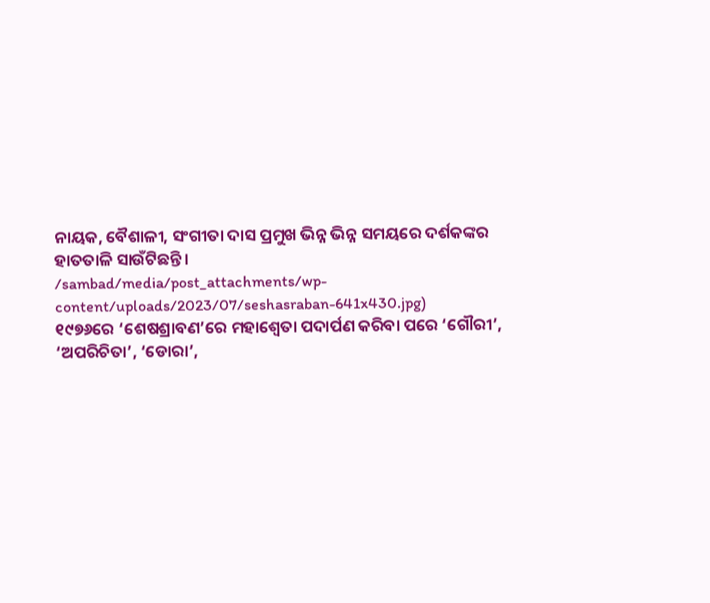ନାୟକ, ବୈଶାଳୀ, ସଂଗୀତା ଦାସ ପ୍ରମୁଖ ଭିନ୍ନ ଭିନ୍ନ ସମୟରେ ଦର୍ଶକଙ୍କର ହାତତାଳି ସାଉଁଟିଛନ୍ତି।
/sambad/media/post_attachments/wp-content/uploads/2023/07/seshasraban-641x430.jpg)
୧୯୭୬ରେ ‘ଶେଷଶ୍ରାବଣ’ରେ ମହାଶ୍ବେତା ପଦାର୍ପଣ କରିବା ପରେ ‘ଗୌରୀ’, ‘ଅପରିଚିତା’, ‘ଡୋରା’,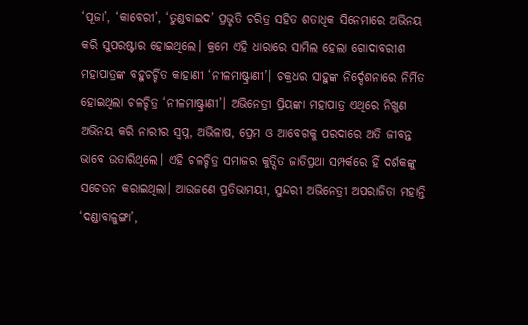‘ପୂଜା’, ‘କାବେରୀ’, ‘ତୁଣ୍ଡବାଇଦ’ ପ୍ରଭୃତି ଚରିତ୍ର ସହିତ ଶତାଧିକ ସିନେମାରେ ଅଭିନୟ କରି ସୁପରଷ୍ଟାର ହୋଇଥିଲେ। କ୍ରମେ ଏହି ଧାରାରେ ସାମିଲ ହେଲା ଗୋଦାବରୀଶ ମହାପାତ୍ରଙ୍କ ବହୁଚର୍ଚ୍ଚିତ କାହାଣୀ ‘ନୀଳମାଷ୍ଟ୍ରାଣୀ’। ଚକ୍ରଧର ସାହୁଙ୍କ ନିର୍ଦ୍ଦେଶନାରେ ନିର୍ମିତ ହୋଇଥିଲା ଚଳଚ୍ଚିତ୍ର ‘ନୀଳମାଷ୍ଟ୍ରାଣୀ’। ଅଭିନେତ୍ରୀ ପ୍ରିୟଙ୍କା ମହାପାତ୍ର ଏଥିରେ ନିଖୁଣ ଅଭିନୟ କରି ନାରୀର ସ୍ବପ୍ନ, ଅଭିଳାଷ, ପ୍ରେମ ଓ ଆବେଗକୁ ପରଦାରେ ଅତି ଜୀବନ୍ତ ଭାବେ ଉତାରିଥିଲେ। ଏହି ଚଳଚ୍ଚିତ୍ର ସମାଜର କୁତ୍ସିତ ଜାତିପ୍ରଥା ସମ୍ପର୍କରେ ହିଁ ଦର୍ଶକଙ୍କୁ ସଚେତନ କରାଇଥିଲା। ଆଉଜଣେ ପ୍ରତିଭାମୟୀ, ସୁନ୍ଦରୀ ଅଭିନେତ୍ରୀ ଅପରାଜିତା ମହାନ୍ତି ‘ଦଣ୍ଡାବାଳୁଙ୍ଗା’,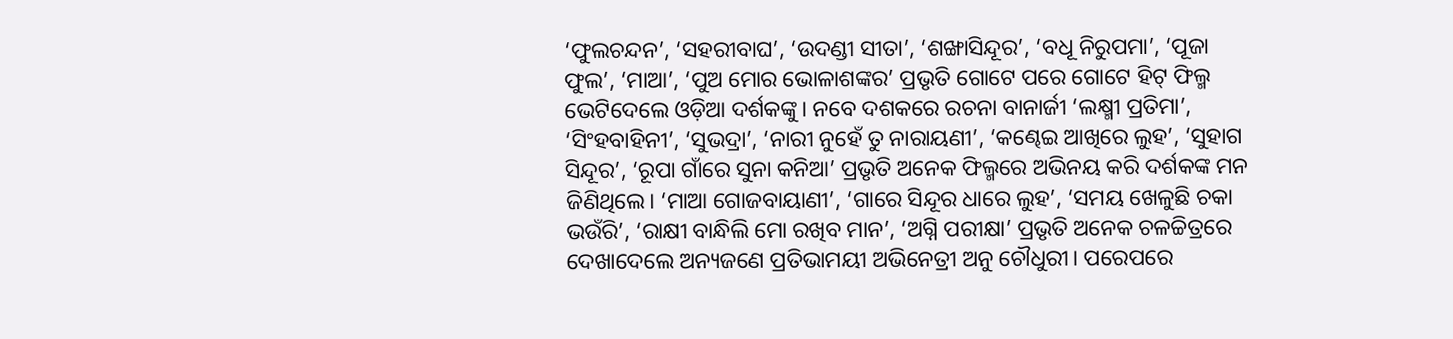‘ଫୁଲଚନ୍ଦନ’, ‘ସହରୀବାଘ’, ‘ଉଦଣ୍ଡୀ ସୀତା’, ‘ଶଙ୍ଖାସିନ୍ଦୂର’, ‘ବଧୂ ନିରୁପମା’, ‘ପୂଜା ଫୁଲ’, ‘ମାଆ’, ‘ପୁଅ ମୋର ଭୋଳାଶଙ୍କର’ ପ୍ରଭୃତି ଗୋଟେ ପରେ ଗୋଟେ ହିଟ୍ ଫିଲ୍ମ ଭେଟିଦେଲେ ଓଡ଼ିଆ ଦର୍ଶକଙ୍କୁ। ନବେ ଦଶକରେ ରଚନା ବାନାର୍ଜୀ ‘ଲକ୍ଷ୍ମୀ ପ୍ରତିମା’, ‘ସିଂହବାହିନୀ’, ‘ସୁଭଦ୍ରା’, ‘ନାରୀ ନୁହେଁ ତୁ ନାରାୟଣୀ’, ‘କଣ୍ଢେଇ ଆଖିରେ ଲୁହ’, ‘ସୁହାଗ ସିନ୍ଦୂର’, ‘ରୂପା ଗାଁରେ ସୁନା କନିଆ’ ପ୍ରଭୃତି ଅନେକ ଫିଲ୍ମରେ ଅଭିନୟ କରି ଦର୍ଶକଙ୍କ ମନ ଜିଣିଥିଲେ। ‘ମାଆ ଗୋଜବାୟାଣୀ’, ‘ଗାରେ ସିନ୍ଦୂର ଧାରେ ଲୁହ’, ‘ସମୟ ଖେଳୁଛି ଚକା ଭଉଁରି’, ‘ରାକ୍ଷୀ ବାନ୍ଧିଲି ମୋ ରଖିବ ମାନ’, ‘ଅଗ୍ନି ପରୀକ୍ଷା’ ପ୍ରଭୃତି ଅନେକ ଚଳଚ୍ଚିତ୍ରରେ ଦେଖାଦେଲେ ଅନ୍ୟଜଣେ ପ୍ରତିଭାମୟୀ ଅଭିନେତ୍ରୀ ଅନୁ ଚୌଧୁରୀ। ପରେପରେ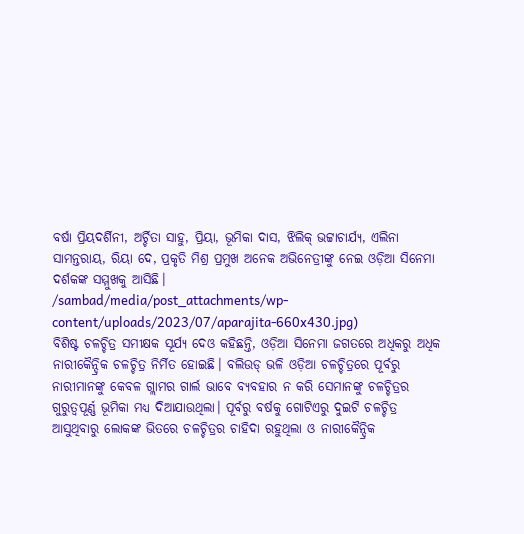ବର୍ଷା ପ୍ରିୟଦର୍ଶିନୀ, ଅର୍ଚ୍ଚିତା ସାହୁ, ପ୍ରିୟା, ଭୂମିକା ଦାସ, ଝିଲିକ୍ ଭଟ୍ଟାଚାର୍ଯ୍ୟ, ଏଲିନା ସାମନ୍ତରାୟ, ରିୟା ଦେ, ପ୍ରକୃତି ମିଶ୍ର ପ୍ରମୁଖ ଅନେକ ଅଭିନେତ୍ରୀଙ୍କୁ ନେଇ ଓଡ଼ିଆ ସିନେମା ଦର୍ଶକଙ୍କ ସମ୍ମୁଖକୁ ଆସିଛି।
/sambad/media/post_attachments/wp-content/uploads/2023/07/aparajita-660x430.jpg)
ବିଶିଷ୍ଟ ଚଳଚ୍ଚିତ୍ର ସମୀକ୍ଷକ ସୂର୍ଯ୍ୟ ଦେଓ କହିଛନ୍ତି, ଓଡ଼ିଆ ସିନେମା ଜଗତରେ ଅଧିକରୁ ଅଧିକ ନାରୀକୈନ୍ଦ୍ରିକ ଚଳଚ୍ଚିତ୍ର ନିର୍ମିତ ହୋଇଛି। ବଲିଉଡ୍ ଭଳି ଓଡ଼ିଆ ଚଳଚ୍ଚିତ୍ରରେ ପୂର୍ବରୁ ନାରୀମାନଙ୍କୁ କେବଳ ଗ୍ଲାମର ଗାର୍ଲ ଭାବେ ବ୍ୟବହାର ନ କରି ସେମାନଙ୍କୁ ଚଳଚ୍ଚିତ୍ରର ଗୁରୁତ୍ବପୂର୍ଣ୍ଣ ଭୂମିକା ମଧ୍ୟ ଦିଆଯାଉଥିଲା। ପୂର୍ବରୁ ବର୍ଷକୁ ଗୋଟିଏରୁ ଦୁଇଟି ଚଳଚ୍ଚିତ୍ର ଆସୁଥିବାରୁ ଲୋକଙ୍କ ଭିତରେ ଚଳଚ୍ଚିତ୍ରର ଚାହିଦା ରହୁଥିଲା ଓ ନାରୀକୈନ୍ଦ୍ରିକ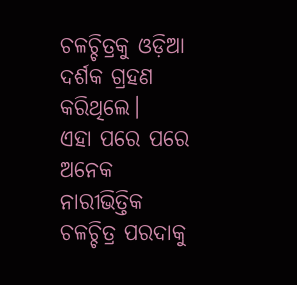ଚଳଚ୍ଚିତ୍ରକୁ ଓଡ଼ିଆ ଦର୍ଶକ ଗ୍ରହଣ କରିଥିଲେ।
ଏହା ପରେ ପରେ ଅନେକ ନାରୀଭିତ୍ତିକ ଚଳଚ୍ଚିତ୍ର ପରଦାକୁ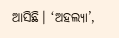ଆସିଛି। ‘ଅହଲ୍ୟା’,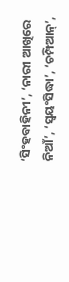‘ସିଂହବାହିନୀ’, ‘ନାରୀ ଆଖିରେ ନିଆଁ’, ‘ସ୍ବୟଂସିଦ୍ଧା’, ‘ଚମ୍ପିଆନ୍’,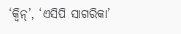‘କ୍ବିନ୍’, ‘ଏସିପି ସାଗରିକା’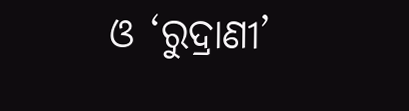ଓ ‘ରୁଦ୍ରାଣୀ’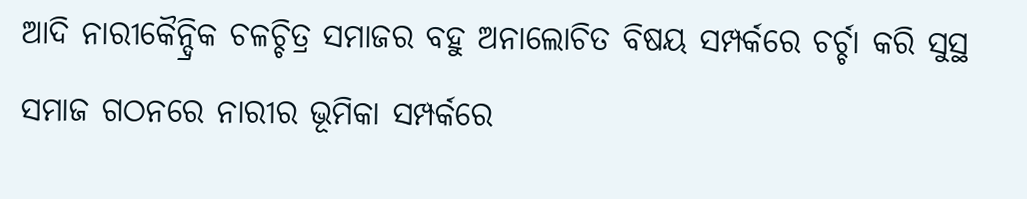ଆଦି ନାରୀକୈନ୍ଦ୍ରିକ ଚଳଚ୍ଚିତ୍ର ସମାଜର ବହୁ ଅନାଲୋଚିତ ବିଷୟ ସମ୍ପର୍କରେ ଚର୍ଚ୍ଚା କରି ସୁସ୍ଥ ସମାଜ ଗଠନରେ ନାରୀର ଭୂମିକା ସମ୍ପର୍କରେ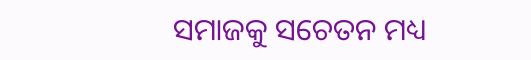ସମାଜକୁ ସଚେତନ ମଧ୍ୟ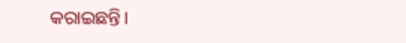କରାଇଛନ୍ତି।